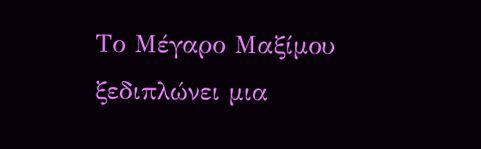Το Μέγαρο Μαξίμου ξεδιπλώνει μια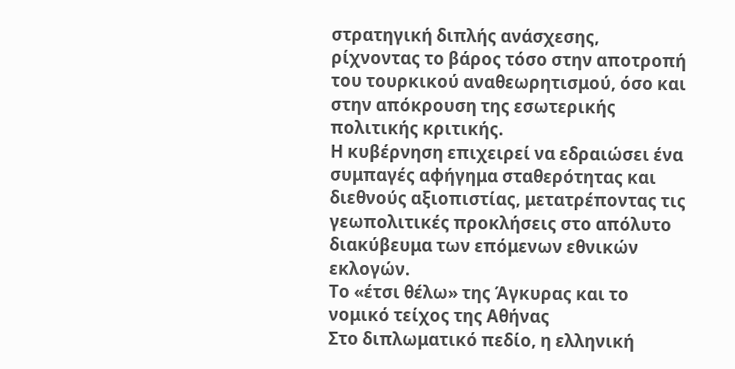στρατηγική διπλής ανάσχεσης, ρίχνοντας το βάρος τόσο στην αποτροπή του τουρκικού αναθεωρητισμού, όσο και στην απόκρουση της εσωτερικής πολιτικής κριτικής.
Η κυβέρνηση επιχειρεί να εδραιώσει ένα συμπαγές αφήγημα σταθερότητας και διεθνούς αξιοπιστίας, μετατρέποντας τις γεωπολιτικές προκλήσεις στο απόλυτο διακύβευμα των επόμενων εθνικών εκλογών.
Το «έτσι θέλω» της Άγκυρας και το νομικό τείχος της Αθήνας
Στο διπλωματικό πεδίο, η ελληνική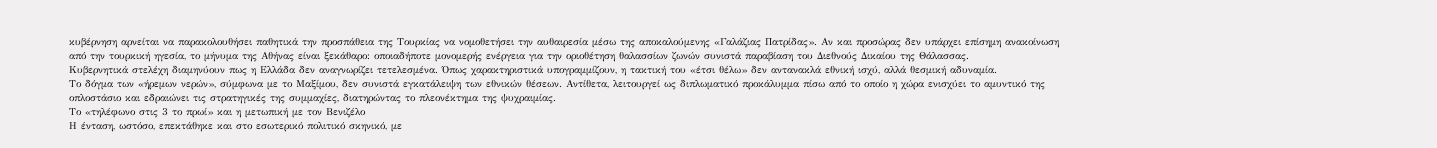κυβέρνηση αρνείται να παρακολουθήσει παθητικά την προσπάθεια της Τουρκίας να νομοθετήσει την αυθαιρεσία μέσω της αποκαλούμενης «Γαλάζιας Πατρίδας». Αν και προσώρας δεν υπάρχει επίσημη ανακοίνωση από την τουρκική ηγεσία, το μήνυμα της Αθήνας είναι ξεκάθαρο: οποιαδήποτε μονομερής ενέργεια για την οριοθέτηση θαλασσίων ζωνών συνιστά παραβίαση του Διεθνούς Δικαίου της Θάλασσας.
Κυβερνητικά στελέχη διαμηνύουν πως η Ελλάδα δεν αναγνωρίζει τετελεσμένα. Όπως χαρακτηριστικά υπογραμμίζουν, η τακτική του «έτσι θέλω» δεν αντανακλά εθνική ισχύ, αλλά θεσμική αδυναμία.
Το δόγμα των «ήρεμων νερών», σύμφωνα με το Μαξίμου, δεν συνιστά εγκατάλειψη των εθνικών θέσεων. Αντίθετα, λειτουργεί ως διπλωματικό προκάλυμμα πίσω από το οποίο η χώρα ενισχύει το αμυντικό της οπλοστάσιο και εδραιώνει τις στρατηγικές της συμμαχίες, διατηρώντας το πλεονέκτημα της ψυχραιμίας.
Το «τηλέφωνο στις 3 το πρωί» και η μετωπική με τον Βενιζέλο
Η ένταση, ωστόσο, επεκτάθηκε και στο εσωτερικό πολιτικό σκηνικό, με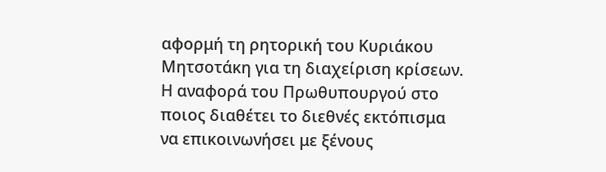αφορμή τη ρητορική του Κυριάκου Μητσοτάκη για τη διαχείριση κρίσεων. Η αναφορά του Πρωθυπουργού στο ποιος διαθέτει το διεθνές εκτόπισμα να επικοινωνήσει με ξένους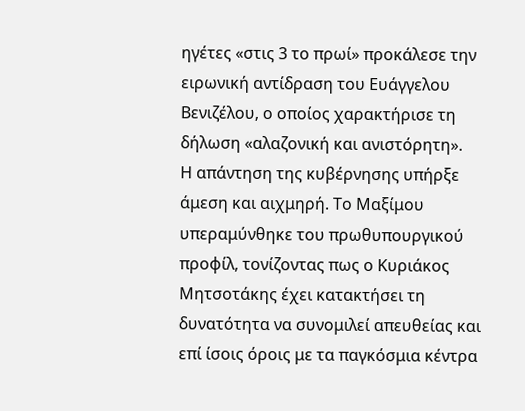ηγέτες «στις 3 το πρωί» προκάλεσε την ειρωνική αντίδραση του Ευάγγελου Βενιζέλου, ο οποίος χαρακτήρισε τη δήλωση «αλαζονική και ανιστόρητη».
Η απάντηση της κυβέρνησης υπήρξε άμεση και αιχμηρή. Το Μαξίμου υπεραμύνθηκε του πρωθυπουργικού προφίλ, τονίζοντας πως ο Κυριάκος Μητσοτάκης έχει κατακτήσει τη δυνατότητα να συνομιλεί απευθείας και επί ίσοις όροις με τα παγκόσμια κέντρα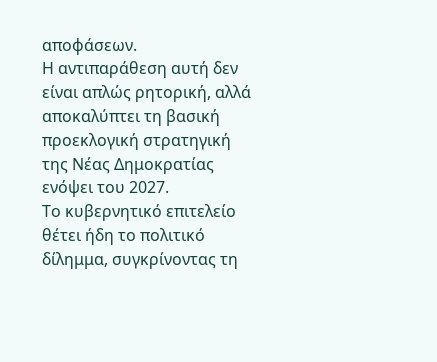αποφάσεων.
Η αντιπαράθεση αυτή δεν είναι απλώς ρητορική, αλλά αποκαλύπτει τη βασική προεκλογική στρατηγική της Νέας Δημοκρατίας ενόψει του 2027.
Το κυβερνητικό επιτελείο θέτει ήδη το πολιτικό δίλημμα, συγκρίνοντας τη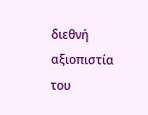διεθνή αξιοπιστία του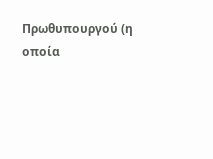Πρωθυπουργού (η οποία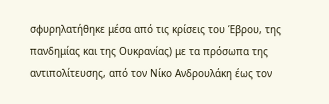σφυρηλατήθηκε μέσα από τις κρίσεις του Έβρου, της πανδημίας και της Ουκρανίας) με τα πρόσωπα της αντιπολίτευσης, από τον Νίκο Ανδρουλάκη έως τον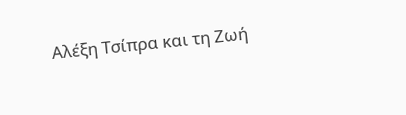Αλέξη Τσίπρα και τη Ζωή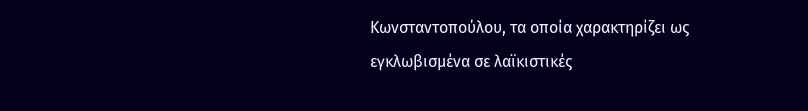Κωνσταντοπούλου, τα οποία χαρακτηρίζει ως εγκλωβισμένα σε λαϊκιστικές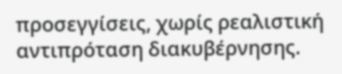προσεγγίσεις, χωρίς ρεαλιστική αντιπρόταση διακυβέρνησης.